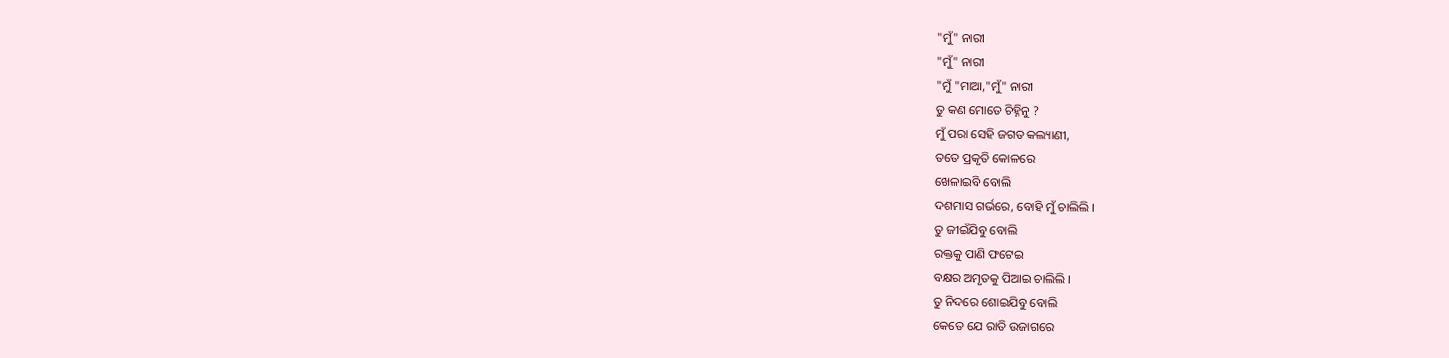"ମୁଁ" ନାରୀ
"ମୁଁ" ନାରୀ
"ମୁଁ "ମାଆ,"ମୁଁ" ନାରୀ
ତୁ କଣ ମୋତେ ଚିହ୍ନିନୁ ?
ମୁଁ ପରା ସେହି ଜଗତ କଲ୍ୟାଣୀ,
ତତେ ପ୍ରକୃତି କୋଳରେ
ଖେଳାଇବି ବୋଲି
ଦଶମାସ ଗର୍ଭରେ, ବୋହି ମୁଁ ଚାଲିଲି ।
ତୁ ଜୀଇଁଯିବୁ ବୋଲି
ରକ୍ତକୁ ପାଣି ଫଟେଇ
ବକ୍ଷର ଅମୃତକୁ ପିଆଇ ଚାଲିଲି ।
ତୁ ନିଦରେ ଶୋଇଯିବୁ ବୋଲି
କେତେ ଯେ ରାତି ଉଜାଗରେ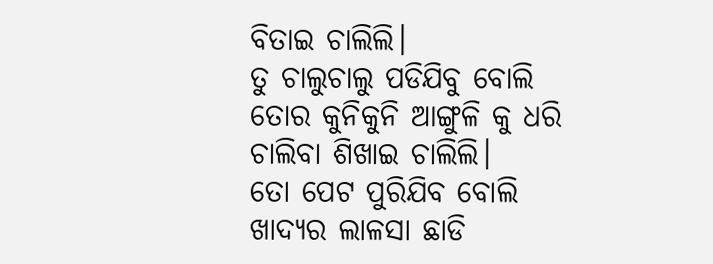ବିତାଇ ଚାଲିଲି।
ତୁ ଚାଲୁଚାଲୁ ପଡିଯିବୁ ବୋଲି
ତୋର କୁନିକୁନି ଆଙ୍ଗୁଳି କୁ ଧରି
ଚାଲିବା ଶିଖାଇ ଚାଲିଲି।
ତୋ ପେଟ ପୁରିଯିବ ବୋଲି
ଖାଦ୍ୟର ଲାଳସା ଛାଡି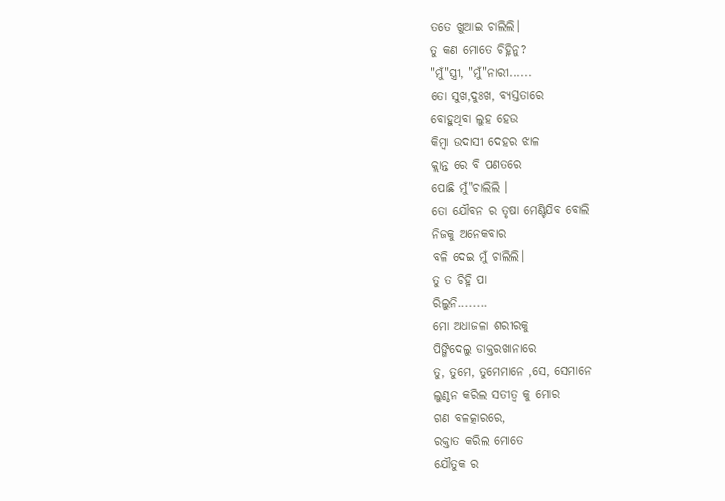ତତେ ଖୁଆଇ ଚାଲିଲି।
ତୁ କଣ ମୋତେ ଚିହ୍ନିନୁ?
"ମୁଁ"ସ୍ତ୍ରୀ, "ମୁଁ"ନାରୀ......
ତୋ ସୁଖ,ଦୁଃଖ, ବ୍ୟସ୍ତତାରେ
ବୋହୁଥିବା ଲୁହ ହେଉ
କିମ୍ବା ଉଦାସୀ ଦେହର ଝାଳ
କ୍ଲାନ୍ତ ରେ ବି ପଣତରେ
ପୋଛି ମୁଁ"ଚାଲିଲି ।
ତୋ ଯୌବନ ର ତୃଷା ମେଣ୍ଟିଯିବ ବୋଲି
ନିଜକୁ ଅନେକବାର
ବଳି ଦେଇ ମୁଁ ଚାଲିଲି।
ତୁ ତ ଚିହ୍ନି ପା
ରିଲୁନି........
ମୋ ଅଧାଜଳା ଶରୀରକୁ
ପିଙ୍ଗିଦେଲୁ ଡାକ୍ତରଖାନାରେ
ତୁ, ତୁମେ, ତୁମେମାନେ ,ସେ, ସେମାନେ
ଲୁଣ୍ଠନ କରିଲ ସତୀତ୍ବ କୁ ମୋର
ଗଣ ବଳତ୍କାରରେ,
ରକ୍ତାତ କରିଲ ମୋତେ
ଯୌତୁକ ର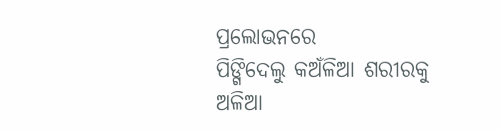ପ୍ରଲୋଭନରେ
ପିଙ୍ଗିଦେଲୁ କଅଁଳିଆ ଶରୀରକୁ
ଅଳିଆ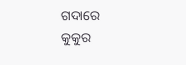ଗଦାରେ
କୁକୁର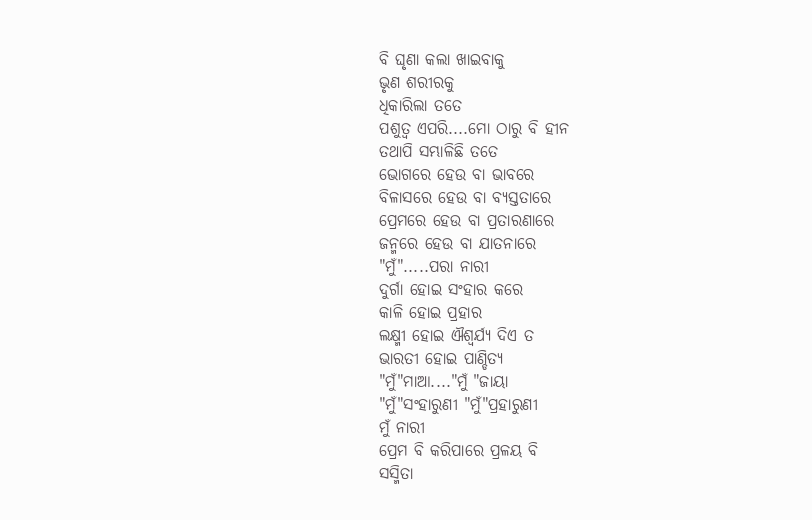ବି ଘୃଣା କଲା ଖାଇବାକୁ
ଭୃଣ ଶରୀରକୁ
ଧିକାରିଲା ତତେ
ପଶୁତ୍ବ ଏପରି....ମୋ ଠାରୁ ବି ହୀନ
ତଥାପି ସମ୍ଭାଳିଛି ତତେ
ଭୋଗରେ ହେଉ ବା ଭାବରେ
ବିଳାସରେ ହେଉ ବା ବ୍ୟସ୍ତତାରେ
ପ୍ରେମରେ ହେଉ ବା ପ୍ରତାରଣାରେ
ଜନ୍ମରେ ହେଉ ବା ଯାତନାରେ
"ମୁଁ".....ପରା ନାରୀ
ଦୁର୍ଗା ହୋଇ ସଂହାର କରେ
କାଳି ହୋଇ ପ୍ରହାର
ଲକ୍ଷ୍ମୀ ହୋଇ ଐଶ୍ୱର୍ଯ୍ୟ ଦିଏ ତ
ଭାରତୀ ହୋଇ ପାଣ୍ଡିତ୍ୟ
"ମୁଁ"ମାଆ...."ମୁଁ "ଜାୟା
"ମୁଁ"ସଂହାରୁଣୀ "ମୁଁ"ପ୍ରହାରୁଣୀ
ମୁଁ ନାରୀ
ପ୍ରେମ ବି କରିପାରେ ପ୍ରଳୟ ବି
ସସ୍ମିତା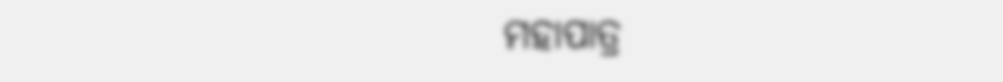ମହାପାତ୍ର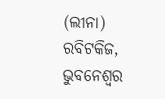(ଲୀନା)
ରବିଟକିଜ, ଭୁବନେଶ୍ୱର